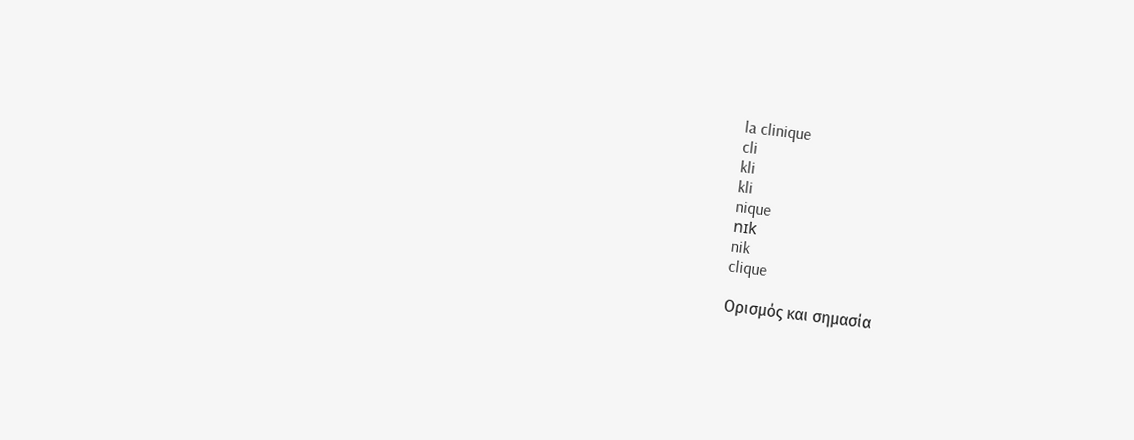la clinique
cli
kli
kli
nique
nɪk
nik
clique

Ορισμός και σημασία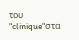του "clinique"στα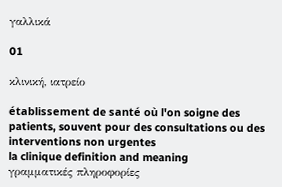γαλλικά

01

κλινική, ιατρείο

établissement de santé où l'on soigne des patients, souvent pour des consultations ou des interventions non urgentes
la clinique definition and meaning
γραμματικές πληροφορίες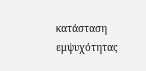κατάσταση εμψυχότητας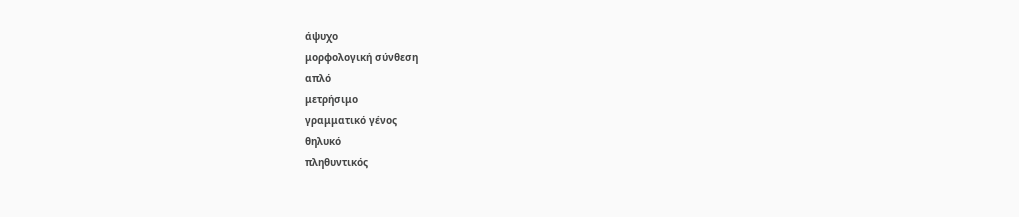άψυχο
μορφολογική σύνθεση
απλό
μετρήσιμο
γραμματικό γένος
θηλυκό
πληθυντικός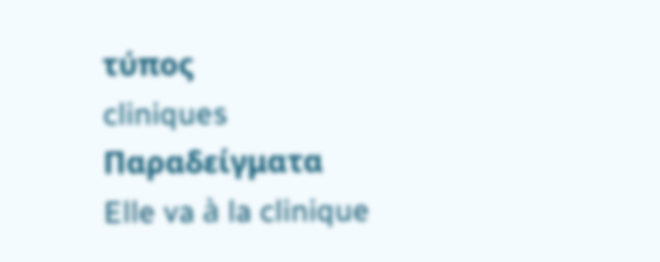τύπος
cliniques
Παραδείγματα
Elle va à la clinique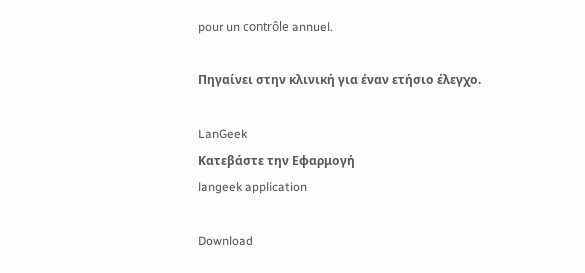pour un contrôle annuel.

Πηγαίνει στην κλινική για έναν ετήσιο έλεγχο.

LanGeek
Κατεβάστε την Εφαρμογή
langeek application

Download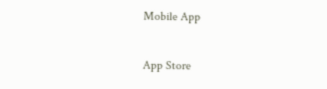Mobile App

App Store